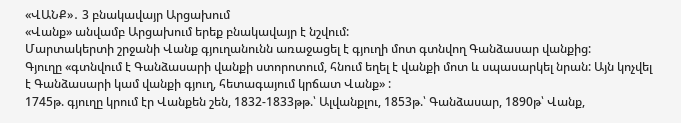«ՎԱՆՔ»․ 3 բնակավայր Արցախում
«Վանք» անվամբ Արցախում երեք բնակավայր է նշվում:
Մարտակերտի շրջանի Վանք գյուղանունն առաջացել է գյուղի մոտ գտնվող Գանձասար վանքից:
Գյուղը «գտնվում է Գանձասարի վանքի ստորոտում, հնում եղել է վանքի մոտ և սպասարկել նրան: Այն կոչվել է Գանձասարի կամ վանքի գյուղ, հետագայում կրճատ Վանք» :
1745թ. գյուղը կրում էր Վանքեն շեն, 1832-1833թթ.՝ Ալվանքլու, 1853թ.՝ Գանձասար, 1890թ՝ Վանք,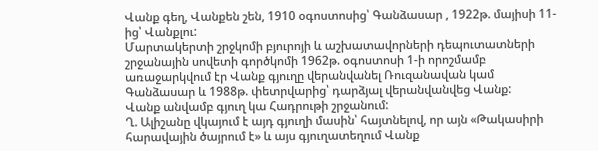Վանք գեղ, Վանքեն շեն, 1910 օգոստոսից՝ Գանձասար , 1922թ. մայիսի 11-ից՝ Վանքլու:
Մարտակերտի շրջկոմի բյուրոյի և աշխատավորների դեպուտատների շրջանային սովետի գործկոմի 1962թ. օգոստոսի 1-ի որոշմամբ առաջարկվում էր Վանք գյուղը վերանվանել Ռուզանավան կամ Գանձասար և 1988թ. փետրվարից՝ դարձյալ վերանվանվեց Վանք:
Վանք անվամբ գյուղ կա Հադրութի շրջանում:
Ղ. Ալիշանը վկայում է այդ գյուղի մասին՝ հայտնելով, որ այն «Թակասիրի հարավային ծայրում է» և այս գյուղատեղում Վանք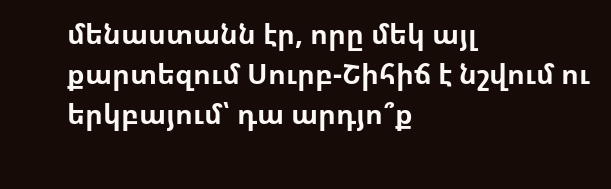մենաստանն էր, որը մեկ այլ քարտեզում Սուրբ-Շիհիճ է նշվում ու երկբայում՝ դա արդյո՞ք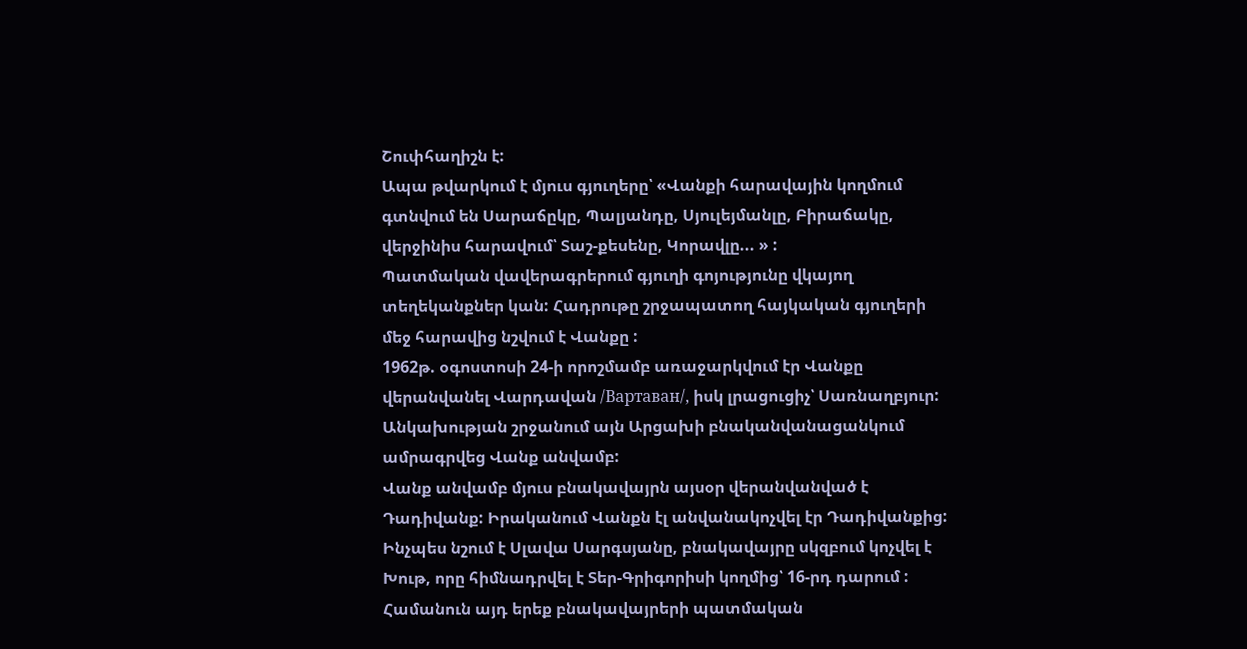Շուփհաղիշն է:
Ապա թվարկում է մյուս գյուղերը՝ «Վանքի հարավային կողմում գտնվում են Սարաճըկը, Պալյանդը, Սյուլեյմանլը, Բիրաճակը, վերջինիս հարավում՝ Տաշ-քեսենը, Կորավլը... » :
Պատմական վավերագրերում գյուղի գոյությունը վկայող տեղեկանքներ կան: Հադրութը շրջապատող հայկական գյուղերի մեջ հարավից նշվում է Վանքը :
1962թ. օգոստոսի 24-ի որոշմամբ առաջարկվում էր Վանքը վերանվանել Վարդավան /Вартаван/, իսկ լրացուցիչ՝ Սառնաղբյուր: Անկախության շրջանում այն Արցախի բնականվանացանկում ամրագրվեց Վանք անվամբ:
Վանք անվամբ մյուս բնակավայրն այսօր վերանվանված է Դադիվանք: Իրականում Վանքն էլ անվանակոչվել էր Դադիվանքից: Ինչպես նշում է Սլավա Սարգսյանը, բնակավայրը սկզբում կոչվել է Խութ, որը հիմնադրվել է Տեր-Գրիգորիսի կողմից՝ 16-րդ դարում :
Համանուն այդ երեք բնակավայրերի պատմական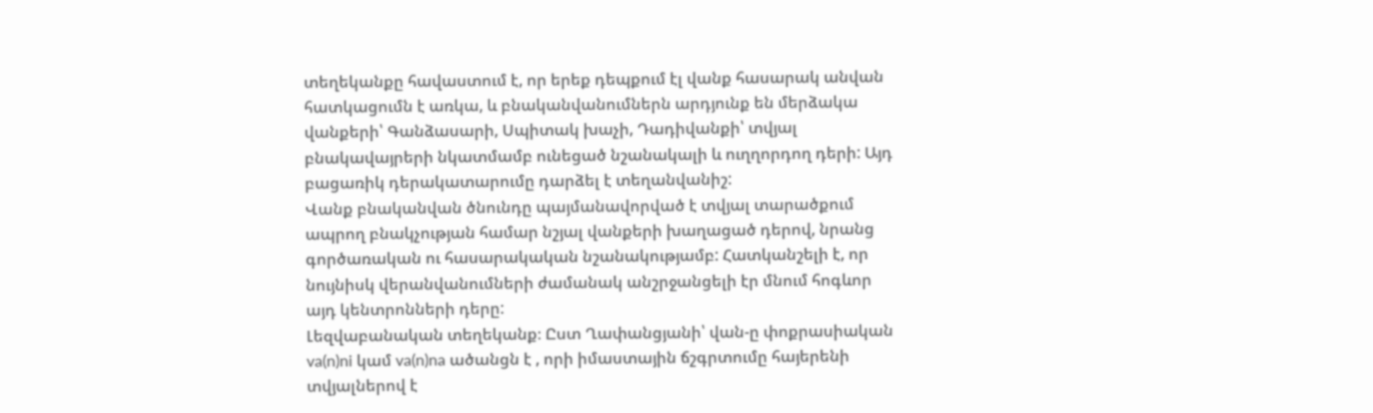տեղեկանքը հավաստում է, որ երեք դեպքում էլ վանք հասարակ անվան հատկացումն է առկա, և բնականվանումներն արդյունք են մերձակա վանքերի՝ Գանձասարի, Սպիտակ խաչի, Դադիվանքի՝ տվյալ բնակավայրերի նկատմամբ ունեցած նշանակալի և ուղղորդող դերի: Այդ բացառիկ դերակատարումը դարձել է տեղանվանիշ:
Վանք բնականվան ծնունդը պայմանավորված է տվյալ տարածքում ապրող բնակչության համար նշյալ վանքերի խաղացած դերով, նրանց գործառական ու հասարակական նշանակությամբ: Հատկանշելի է, որ նույնիսկ վերանվանումների ժամանակ անշրջանցելի էր մնում հոգևոր այդ կենտրոնների դերը:
Լեզվաբանական տեղեկանք։ Ըստ Ղափանցյանի՝ վան-ը փոքրասիական va(n)ni կամ va(n)na ածանցն է , որի իմաստային ճշգրտումը հայերենի տվյալներով է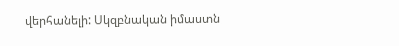վերհանելի: Սկզբնական իմաստն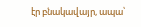էր բնակավայր, ապա՝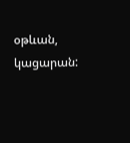օթևան, կացարան: